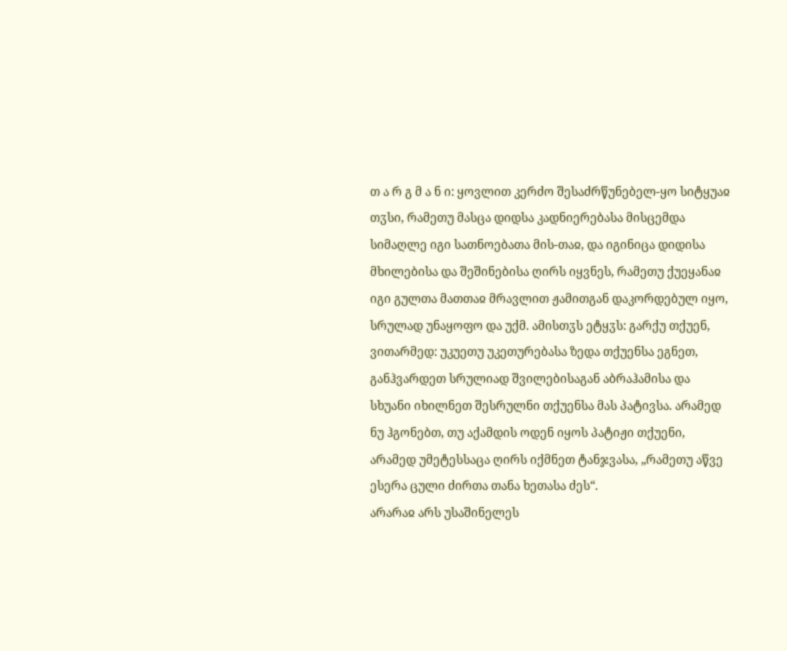თ ა რ გ მ ა ნ ი: ყოვლით კერძო შესაძრწუნებელ-ყო სიტყუაჲ თჳსი, რამეთუ მასცა დიდსა კადნიერებასა მისცემდა სიმაღლე იგი სათნოებათა მის-თაჲ, და იგინიცა დიდისა მხილებისა და შეშინებისა ღირს იყვნეს, რამეთუ ქუეყანაჲ იგი გულთა მათთაჲ მრავლით ჟამითგან დაკორდებულ იყო, სრულად უნაყოფო და უქმ. ამისთჳს ეტყჳს: გარქუ თქუენ, ვითარმედ: უკუეთუ უკეთურებასა ზედა თქუენსა ეგნეთ, განჰვარდეთ სრულიად შვილებისაგან აბრაჰამისა და სხუანი იხილნეთ შესრულნი თქუენსა მას პატივსა. არამედ ნუ ჰგონებთ, თუ აქამდის ოდენ იყოს პატიჟი თქუენი, არამედ უმეტესსაცა ღირს იქმნეთ ტანჯვასა, „რამეთუ აწვე ესერა ცული ძირთა თანა ხეთასა ძეს“.
არარაჲ არს უსაშინელეს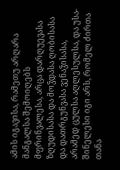ამის იგავისა, რამეთუ არღარა მანგალსა შემოიღებს მფრინვალესა, არცა დარღუევასა ზღუდისასა და მოჴდასა ღობისასა და დათრგუნვასა ვენაჴისასა, არამედ ცულსა აღლესულსა, და უსა-შინელესი იგი არს, რომელ ძირთა თანა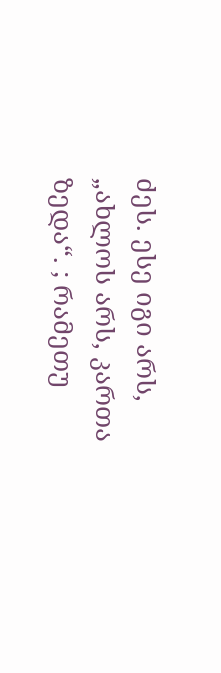ძეს. ესე იგი არს, „ახლოს არს, კართა ზედა“. ; რამეთუ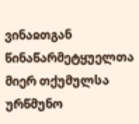ვინაჲთგან წინაწარმეტყუელთა მიერ თქუმულსა ურწმუნო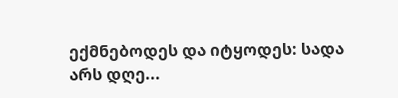ექმნებოდეს და იტყოდეს: სადა არს დღე...